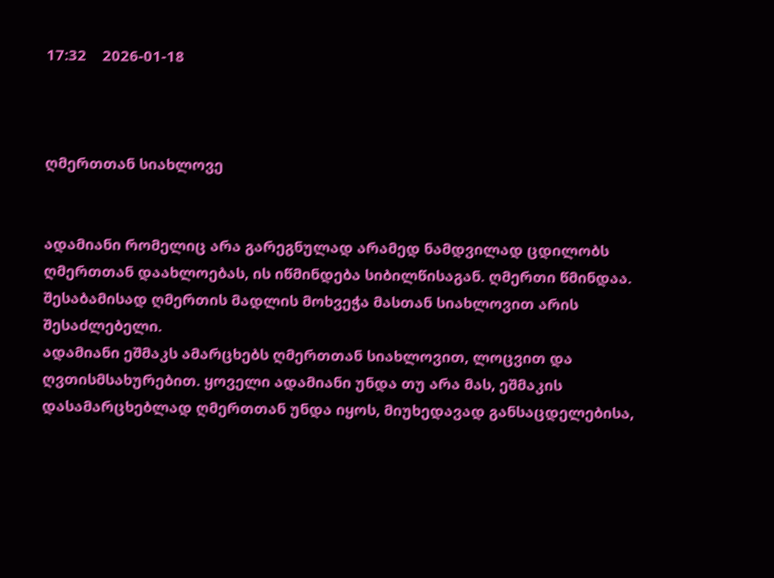17:32    2026-01-18



ღმერთთან სიახლოვე


ადამიანი რომელიც არა გარეგნულად არამედ ნამდვილად ცდილობს ღმერთთან დაახლოებას, ის იწმინდება სიბილწისაგან. ღმერთი წმინდაა. შესაბამისად ღმერთის მადლის მოხვეჭა მასთან სიახლოვით არის შესაძლებელი.
ადამიანი ეშმაკს ამარცხებს ღმერთთან სიახლოვით, ლოცვით და ღვთისმსახურებით. ყოველი ადამიანი უნდა თუ არა მას, ეშმაკის დასამარცხებლად ღმერთთან უნდა იყოს, მიუხედავად განსაცდელებისა,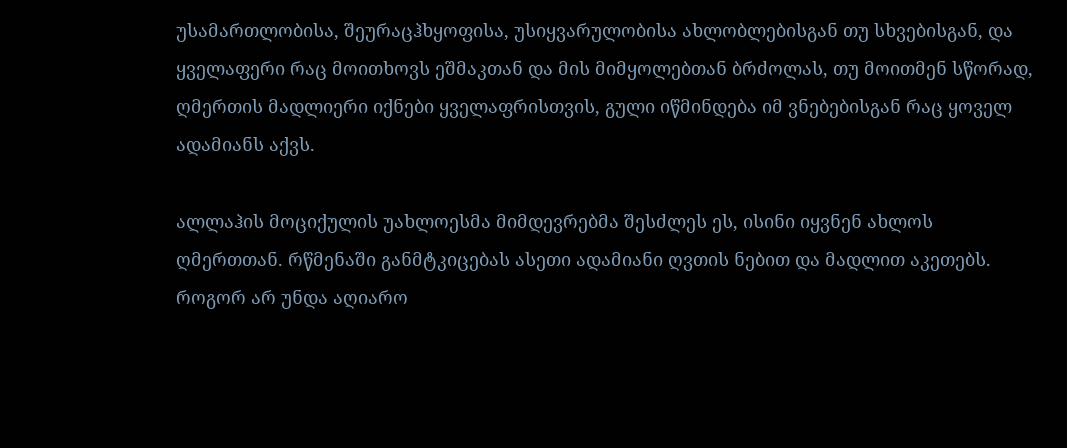უსამართლობისა, შეურაცჰხყოფისა, უსიყვარულობისა ახლობლებისგან თუ სხვებისგან, და ყველაფერი რაც მოითხოვს ეშმაკთან და მის მიმყოლებთან ბრძოლას, თუ მოითმენ სწორად, ღმერთის მადლიერი იქნები ყველაფრისთვის, გული იწმინდება იმ ვნებებისგან რაც ყოველ ადამიანს აქვს.

ალლაჰის მოციქულის უახლოესმა მიმდევრებმა შესძლეს ეს, ისინი იყვნენ ახლოს ღმერთთან. რწმენაში განმტკიცებას ასეთი ადამიანი ღვთის ნებით და მადლით აკეთებს. როგორ არ უნდა აღიარო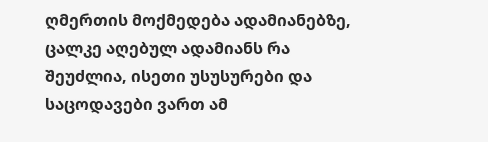ღმერთის მოქმედება ადამიანებზე, ცალკე აღებულ ადამიანს რა შეუძლია, ისეთი უსუსურები და საცოდავები ვართ ამ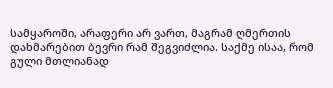სამყაროში, არაფერი არ ვართ, მაგრამ ღმერთის დახმარებით ბევრი რამ შეგვიძლია. საქმე ისაა, რომ გული მთლიანად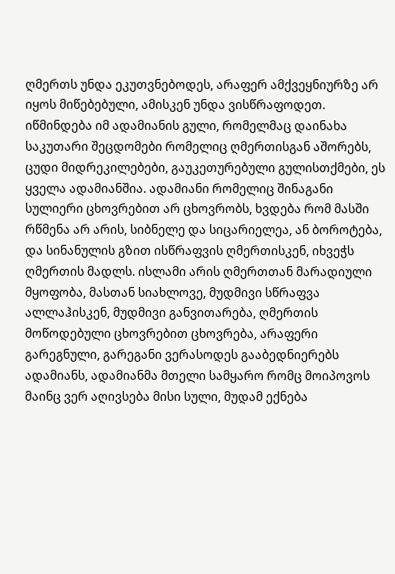ღმერთს უნდა ეკუთვნებოდეს, არაფერ ამქვეყნიურზე არ იყოს მიწებებული, ამისკენ უნდა ვისწრაფოდეთ.
იწმინდება იმ ადამიანის გული, რომელმაც დაინახა საკუთარი შეცდომები რომელიც ღმერთისგან აშორებს, ცუდი მიდრეკილებები, გაუკეთურებული გულისთქმები, ეს ყველა ადამიანშია. ადამიანი რომელიც შინაგანი სულიერი ცხოვრებით არ ცხოვრობს, ხვდება რომ მასში რწმენა არ არის, სიბნელე და სიცარიელეა, ან ბოროტება, და სინანულის გზით ისწრაფვის ღმერთისკენ, იხვეჭს ღმერთის მადლს. ისლამი არის ღმერთთან მარადიული მყოფობა, მასთან სიახლოვე, მუდმივი სწრაფვა ალლაჰისკენ, მუდმივი განვითარება, ღმერთის მოწოდებული ცხოვრებით ცხოვრება, არაფერი გარეგნული, გარეგანი ვერასოდეს გააბედნიერებს ადამიანს, ადამიანმა მთელი სამყარო რომც მოიპოვოს მაინც ვერ აღივსება მისი სული, მუდამ ექნება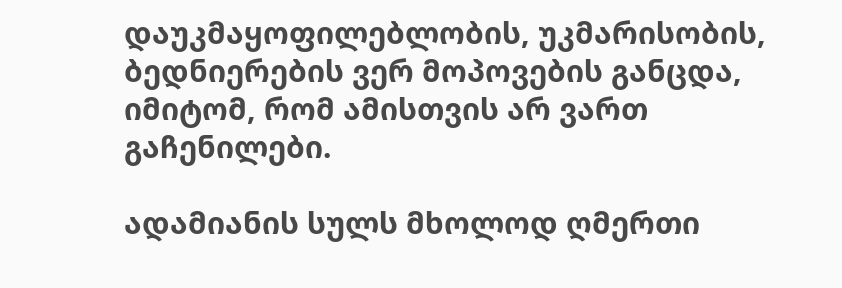დაუკმაყოფილებლობის, უკმარისობის, ბედნიერების ვერ მოპოვების განცდა, იმიტომ, რომ ამისთვის არ ვართ გაჩენილები.

ადამიანის სულს მხოლოდ ღმერთი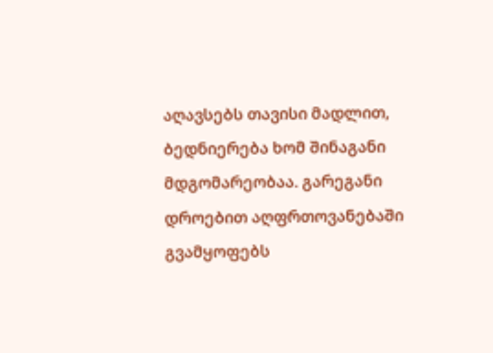აღავსებს თავისი მადლით, ბედნიერება ხომ შინაგანი მდგომარეობაა. გარეგანი დროებით აღფრთოვანებაში გვამყოფებს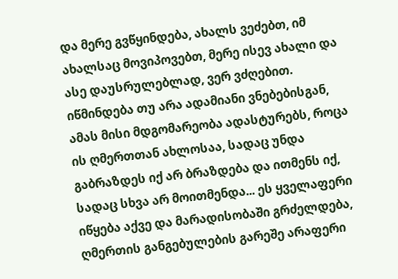და მერე გვწყინდება, ახალს ვეძებთ, იმ ახალსაც მოვიპოვებთ, მერე ისევ ახალი და ასე დაუსრულებლად, ვერ ვძღებით. იწმინდება თუ არა ადამიანი ვნებებისგან, ამას მისი მდგომარეობა ადასტურებს, როცა ის ღმერთთან ახლოსაა, სადაც უნდა გაბრაზდეს იქ არ ბრაზდება და ითმენს იქ, სადაც სხვა არ მოითმენდა... ეს ყველაფერი იწყება აქვე და მარადისობაში გრძელდება, ღმერთის განგებულების გარეშე არაფერი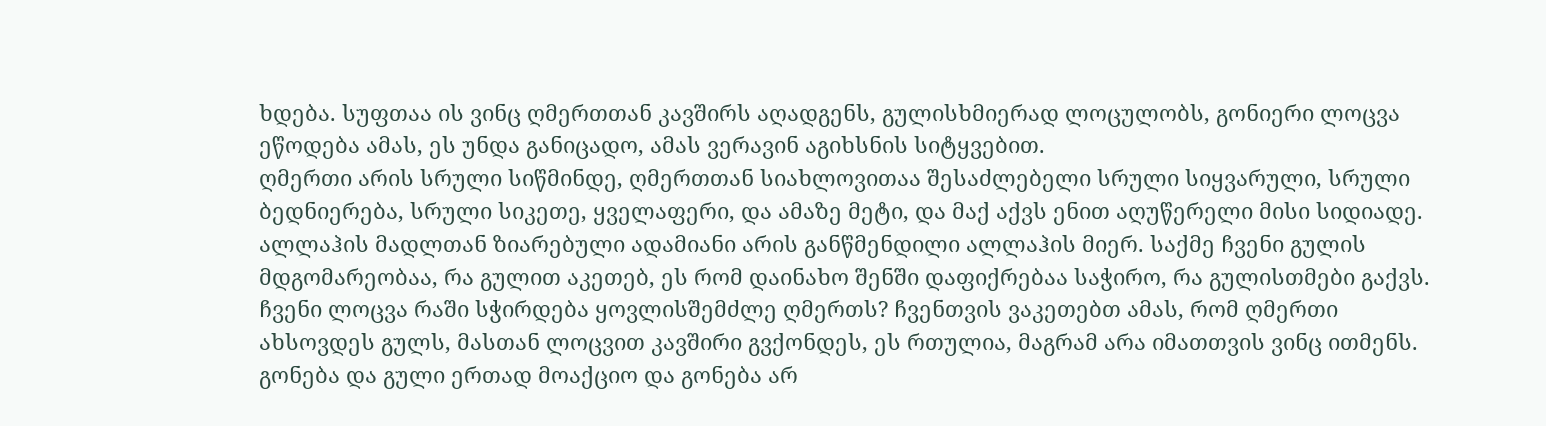ხდება. სუფთაა ის ვინც ღმერთთან კავშირს აღადგენს, გულისხმიერად ლოცულობს, გონიერი ლოცვა ეწოდება ამას, ეს უნდა განიცადო, ამას ვერავინ აგიხსნის სიტყვებით.
ღმერთი არის სრული სიწმინდე, ღმერთთან სიახლოვითაა შესაძლებელი სრული სიყვარული, სრული ბედნიერება, სრული სიკეთე, ყველაფერი, და ამაზე მეტი, და მაქ აქვს ენით აღუწერელი მისი სიდიადე. ალლაჰის მადლთან ზიარებული ადამიანი არის განწმენდილი ალლაჰის მიერ. საქმე ჩვენი გულის მდგომარეობაა, რა გულით აკეთებ, ეს რომ დაინახო შენში დაფიქრებაა საჭირო, რა გულისთმები გაქვს. ჩვენი ლოცვა რაში სჭირდება ყოვლისშემძლე ღმერთს? ჩვენთვის ვაკეთებთ ამას, რომ ღმერთი ახსოვდეს გულს, მასთან ლოცვით კავშირი გვქონდეს, ეს რთულია, მაგრამ არა იმათთვის ვინც ითმენს. გონება და გული ერთად მოაქციო და გონება არ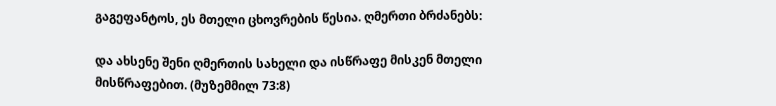გაგეფანტოს, ეს მთელი ცხოვრების წესია. ღმერთი ბრძანებს:

და ახსენე შენი ღმერთის სახელი და ისწრაფე მისკენ მთელი მისწრაფებით. (მუზემმილ 73:8)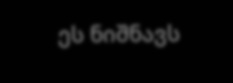ეს ნიშნავს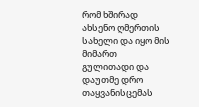რომ ხშირად ახსენო ღმერთის სახელი და იყო მის მიმართ გულითადი და დაუთმე დრო თაყვანისცემას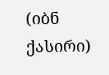(იბნ ქასირი)